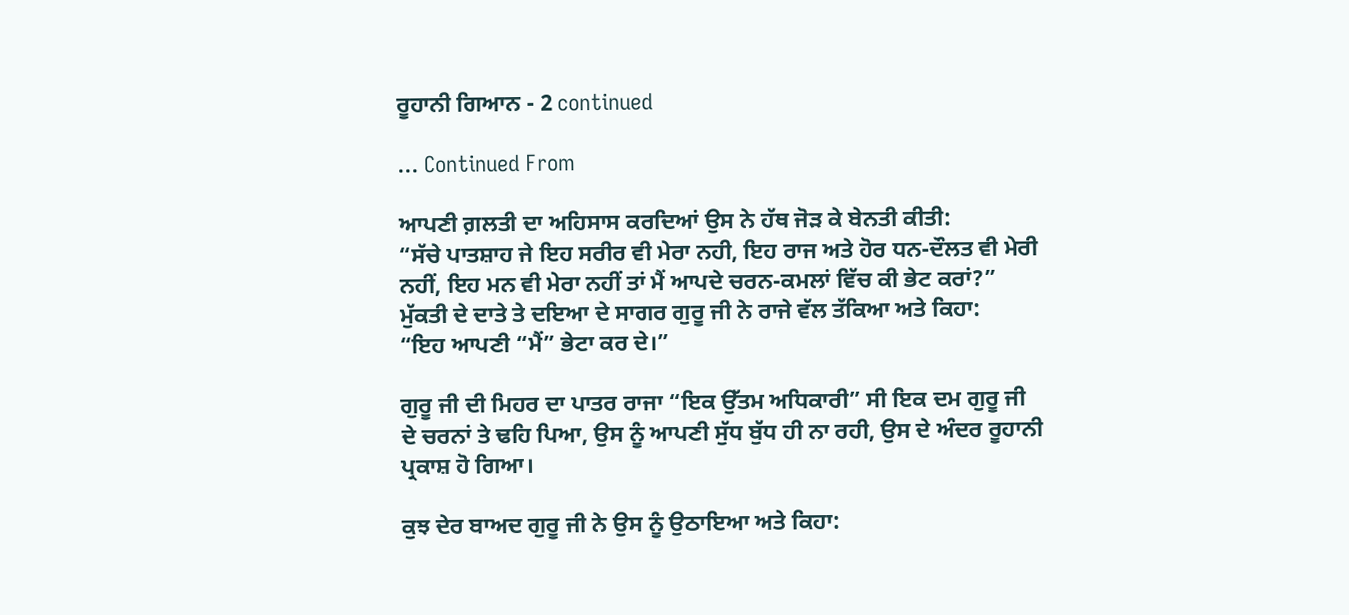ਰੂਹਾਨੀ ਗਿਆਨ - 2 continued

... Continued From

ਆਪਣੀ ਗ਼ਲਤੀ ਦਾ ਅਹਿਸਾਸ ਕਰਦਿਆਂ ਉਸ ਨੇ ਹੱਥ ਜੋੜ ਕੇ ਬੇਨਤੀ ਕੀਤੀ:
“ਸੱਚੇ ਪਾਤਸ਼ਾਹ ਜੇ ਇਹ ਸਰੀਰ ਵੀ ਮੇਰਾ ਨਹੀ, ਇਹ ਰਾਜ ਅਤੇ ਹੋਰ ਧਨ-ਦੌਲਤ ਵੀ ਮੇਰੀ ਨਹੀਂ, ਇਹ ਮਨ ਵੀ ਮੇਰਾ ਨਹੀਂ ਤਾਂ ਮੈਂ ਆਪਦੇ ਚਰਨ-ਕਮਲਾਂ ਵਿੱਚ ਕੀ ਭੇਟ ਕਰਾਂ?”
ਮੁੱਕਤੀ ਦੇ ਦਾਤੇ ਤੇ ਦਇਆ ਦੇ ਸਾਗਰ ਗੁਰੂ ਜੀ ਨੇ ਰਾਜੇ ਵੱਲ ਤੱਕਿਆ ਅਤੇ ਕਿਹਾ:
“ਇਹ ਆਪਣੀ “ਮੈਂ” ਭੇਟਾ ਕਰ ਦੇ।”

ਗੁਰੂ ਜੀ ਦੀ ਮਿਹਰ ਦਾ ਪਾਤਰ ਰਾਜਾ “ਇਕ ਉੱਤਮ ਅਧਿਕਾਰੀ” ਸੀ ਇਕ ਦਮ ਗੁਰੂ ਜੀ ਦੇ ਚਰਨਾਂ ਤੇ ਢਹਿ ਪਿਆ, ਉਸ ਨੂੰ ਆਪਣੀ ਸੁੱਧ ਬੁੱਧ ਹੀ ਨਾ ਰਹੀ, ਉਸ ਦੇ ਅੰਦਰ ਰੂਹਾਨੀ ਪ੍ਰਕਾਸ਼ ਹੋ ਗਿਆ।

ਕੁਝ ਦੇਰ ਬਾਅਦ ਗੁਰੂ ਜੀ ਨੇ ਉਸ ਨੂੰ ਉਠਾਇਆ ਅਤੇ ਕਿਹਾ: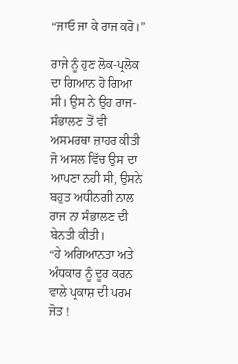“ਜਾਓ ਜਾ ਕੇ ਰਾਜ ਕਰੋ।”

ਰਾਜੇ ਨੂੰ ਹੁਣ ਲੋਕ-ਪ੍ਰਲੋਕ ਦਾ ਗਿਆਨ ਹੋ ਗਿਆ ਸੀ। ਉਸ ਨੇ ਉਹ ਰਾਜ-ਸੰਭਾਲਣ ਤੋਂ ਵੀ ਅਸਮਰਥਾ ਜ਼ਾਹਰ ਕੀਤੀ ਜੋ ਅਸਲ ਵਿੱਚ ਉਸ ਦਾ ਆਪਣਾ ਨਹੀ ਸੀ, ਉਸਨੇ ਬਹੁਤ ਅਧੀਨਗੀ ਨਾਲ ਰਾਜ ਨਾ ਸੰਭਾਲਣ ਦੀ ਬੇਨਤੀ ਕੀਤੀ।
“ਹੇ ਅਗਿਆਨਤਾ ਅਤੇ ਅੰਧਕਾਰ ਨੂੰ ਦੂਰ ਕਰਨ ਵਾਲੇ ਪ੍ਰਕਾਸ਼ ਦੀ ਪਰਮ ਜੋਤ !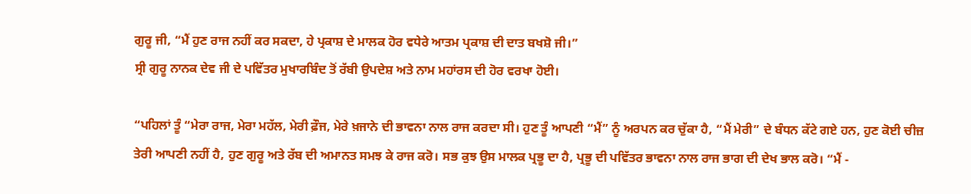ਗੁਰੂ ਜੀ, “ਮੈਂ ਹੁਣ ਰਾਜ ਨਹੀਂ ਕਰ ਸਕਦਾ, ਹੇ ਪ੍ਰਕਾਸ਼ ਦੇ ਮਾਲਕ ਹੋਰ ਵਧੇਰੇ ਆਤਮ ਪ੍ਰਕਾਸ਼ ਦੀ ਦਾਤ ਬਖਸ਼ੋ ਜੀ।”
ਸ੍ਰੀ ਗੁਰੂ ਨਾਨਕ ਦੇਵ ਜੀ ਦੇ ਪਵਿੱਤਰ ਮੁਖਾਰਬਿੰਦ ਤੋਂ ਰੱਬੀ ਉਪਦੇਸ਼ ਅਤੇ ਨਾਮ ਮਹਾਂਰਸ ਦੀ ਹੋਰ ਵਰਖਾ ਹੋਈ।

“ਪਹਿਲਾਂ ਤੂੰ “ਮੇਰਾ ਰਾਜ, ਮੇਰਾ ਮਹੱਲ, ਮੇਰੀ ਫ਼ੌਜ, ਮੇਰੇ ਖ਼ਜਾਨੇ ਦੀ ਭਾਵਨਾ ਨਾਲ ਰਾਜ ਕਰਦਾ ਸੀ। ਹੁਣ ਤੂੰ ਆਪਣੀ “ਮੈਂ” ਨੂੰ ਅਰਪਨ ਕਰ ਚੁੱਕਾ ਹੈ, “ਮੈਂ ਮੇਰੀ” ਦੇ ਬੰਧਨ ਕੱਟੇ ਗਏ ਹਨ, ਹੁਣ ਕੋਈ ਚੀਜ਼ ਤੇਰੀ ਆਪਣੀ ਨਹੀਂ ਹੈ, ਹੁਣ ਗੁਰੂ ਅਤੇ ਰੱਬ ਦੀ ਅਮਾਨਤ ਸਮਝ ਕੇ ਰਾਜ ਕਰੋ। ਸਭ ਕੁਝ ਉਸ ਮਾਲਕ ਪ੍ਰਭੂ ਦਾ ਹੈ, ਪ੍ਰਭੂ ਦੀ ਪਵਿੱਤਰ ਭਾਵਨਾ ਨਾਲ ਰਾਜ ਭਾਗ ਦੀ ਦੇਖ ਭਾਲ ਕਰੋ। “ਮੈਂ -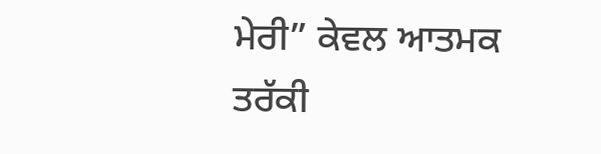ਮੇਰੀ” ਕੇਵਲ ਆਤਮਕ ਤਰੱਕੀ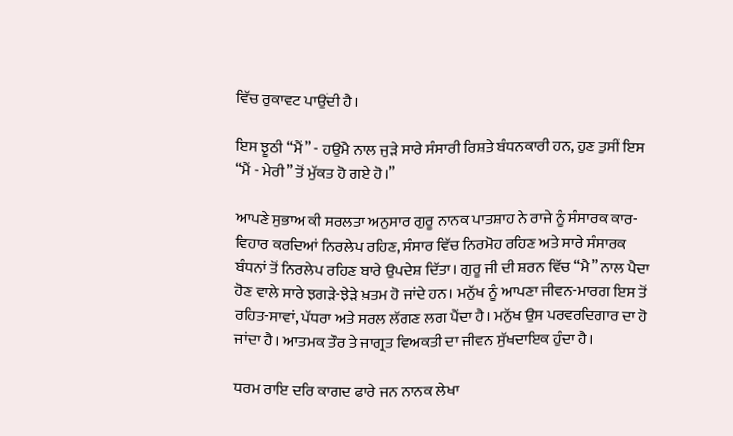ਵਿੱਚ ਰੁਕਾਵਟ ਪਾਉਂਦੀ ਹੈ।

ਇਸ ਝੂਠੀ “ਮੈਂ” - ਹਉਂਮੈ ਨਾਲ ਜੁੜੇ ਸਾਰੇ ਸੰਸਾਰੀ ਰਿਸ਼ਤੇ ਬੰਧਨਕਾਰੀ ਹਨ, ਹੁਣ ਤੁਸੀਂ ਇਸ “ਮੈਂ - ਮੇਰੀ” ਤੋਂ ਮੁੱਕਤ ਹੋ ਗਏ ਹੋ।”

ਆਪਣੇ ਸੁਭਾਅ ਕੀ ਸਰਲਤਾ ਅਨੁਸਾਰ ਗੁਰੂ ਨਾਨਕ ਪਾਤਸ਼ਾਹ ਨੇ ਰਾਜੇ ਨੂੰ ਸੰਸਾਰਕ ਕਾਰ-ਵਿਹਾਰ ਕਰਦਿਆਂ ਨਿਰਲੇਪ ਰਹਿਣ, ਸੰਸਾਰ ਵਿੱਚ ਨਿਰਮੋਹ ਰਹਿਣ ਅਤੇ ਸਾਰੇ ਸੰਸਾਰਕ ਬੰਧਨਾਂ ਤੋਂ ਨਿਰਲੇਪ ਰਹਿਣ ਬਾਰੇ ਉਪਦੇਸ਼ ਦਿੱਤਾ। ਗੁਰੂ ਜੀ ਦੀ ਸ਼ਰਨ ਵਿੱਚ “ਮੈ” ਨਾਲ ਪੈਦਾ ਹੋਣ ਵਾਲੇ ਸਾਰੇ ਝਗੜੇ-ਝੇੜੇ ਖ਼ਤਮ ਹੋ ਜਾਂਦੇ ਹਨ। ਮਨੁੱਖ ਨੂੰ ਆਪਣਾ ਜੀਵਨ-ਮਾਰਗ ਇਸ ਤੋਂ ਰਹਿਤ-ਸਾਵਾਂ, ਪੱਧਰਾ ਅਤੇ ਸਰਲ ਲੱਗਣ ਲਗ ਪੈਂਦਾ ਹੈ। ਮਨੁੱਖ ਉਸ ਪਰਵਰਦਿਗਾਰ ਦਾ ਹੋ ਜਾਂਦਾ ਹੈ। ਆਤਮਕ ਤੌਰ ਤੇ ਜਾਗ੍ਰਤ ਵਿਅਕਤੀ ਦਾ ਜੀਵਨ ਸੁੱਖਦਾਇਕ ਹੁੰਦਾ ਹੈ।

ਧਰਮ ਰਾਇ ਦਰਿ ਕਾਗਦ ਫਾਰੇ ਜਨ ਨਾਨਕ ਲੇਖਾ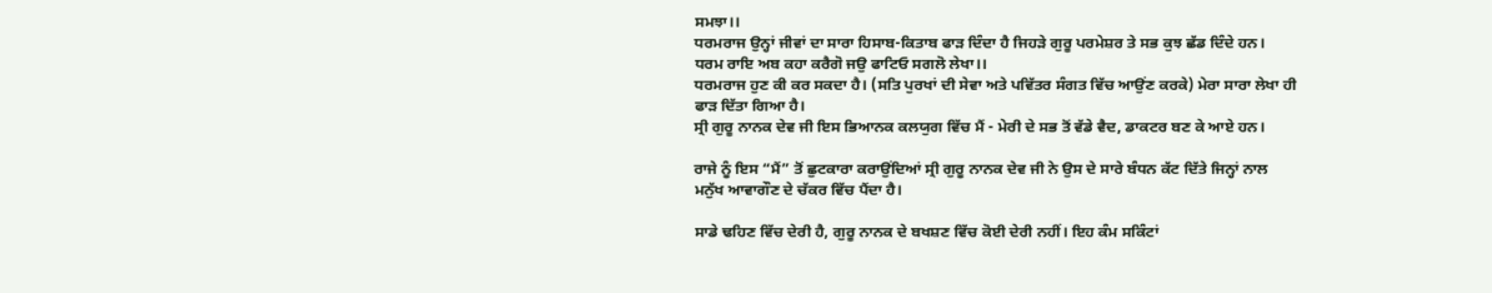ਸਮਝਾ।।
ਧਰਮਰਾਜ ਉਨ੍ਹਾਂ ਜੀਵਾਂ ਦਾ ਸਾਰਾ ਹਿਸਾਬ-ਕਿਤਾਬ ਫਾੜ ਦਿੰਦਾ ਹੈ ਜਿਹੜੇ ਗੁਰੂ ਪਰਮੇਸ਼ਰ ਤੇ ਸਭ ਕੁਝ ਛੱਡ ਦਿੰਦੇ ਹਨ।
ਧਰਮ ਰਾਇ ਅਬ ਕਹਾ ਕਰੈਗੋ ਜਉ ਫਾਟਿਓ ਸਗਲੋ ਲੇਖਾ।।
ਧਰਮਰਾਜ ਹੁਣ ਕੀ ਕਰ ਸਕਦਾ ਹੈ। (ਸਤਿ ਪੁਰਖਾਂ ਦੀ ਸੇਵਾ ਅਤੇ ਪਵਿੱਤਰ ਸੰਗਤ ਵਿੱਚ ਆਉਂਣ ਕਰਕੇ) ਮੇਰਾ ਸਾਰਾ ਲੇਖਾ ਹੀ ਫਾੜ ਦਿੱਤਾ ਗਿਆ ਹੈ।
ਸ੍ਰੀ ਗੁਰੂ ਨਾਨਕ ਦੇਵ ਜੀ ਇਸ ਭਿਆਨਕ ਕਲਯੁਗ ਵਿੱਚ ਮੈਂ - ਮੇਰੀ ਦੇ ਸਭ ਤੋਂ ਵੱਡੇ ਵੈਦ, ਡਾਕਟਰ ਬਣ ਕੇ ਆਏ ਹਨ।

ਰਾਜੇ ਨੂੰ ਇਸ “ਮੈਂ” ਤੋਂ ਛੁਟਕਾਰਾ ਕਰਾਉਂਦਿਆਂ ਸ੍ਰੀ ਗੁਰੂ ਨਾਨਕ ਦੇਵ ਜੀ ਨੇ ਉਸ ਦੇ ਸਾਰੇ ਬੰਧਨ ਕੱਟ ਦਿੱਤੇ ਜਿਨ੍ਹਾਂ ਨਾਲ ਮਨੁੱਖ ਆਵਾਗੌਣ ਦੇ ਚੱਕਰ ਵਿੱਚ ਪੈਂਦਾ ਹੈ।

ਸਾਡੇ ਢਹਿਣ ਵਿੱਚ ਦੇਰੀ ਹੈ, ਗੁਰੂ ਨਾਨਕ ਦੇ ਬਖਸ਼ਣ ਵਿੱਚ ਕੋਈ ਦੇਰੀ ਨਹੀਂ। ਇਹ ਕੰਮ ਸਕਿੰਟਾਂ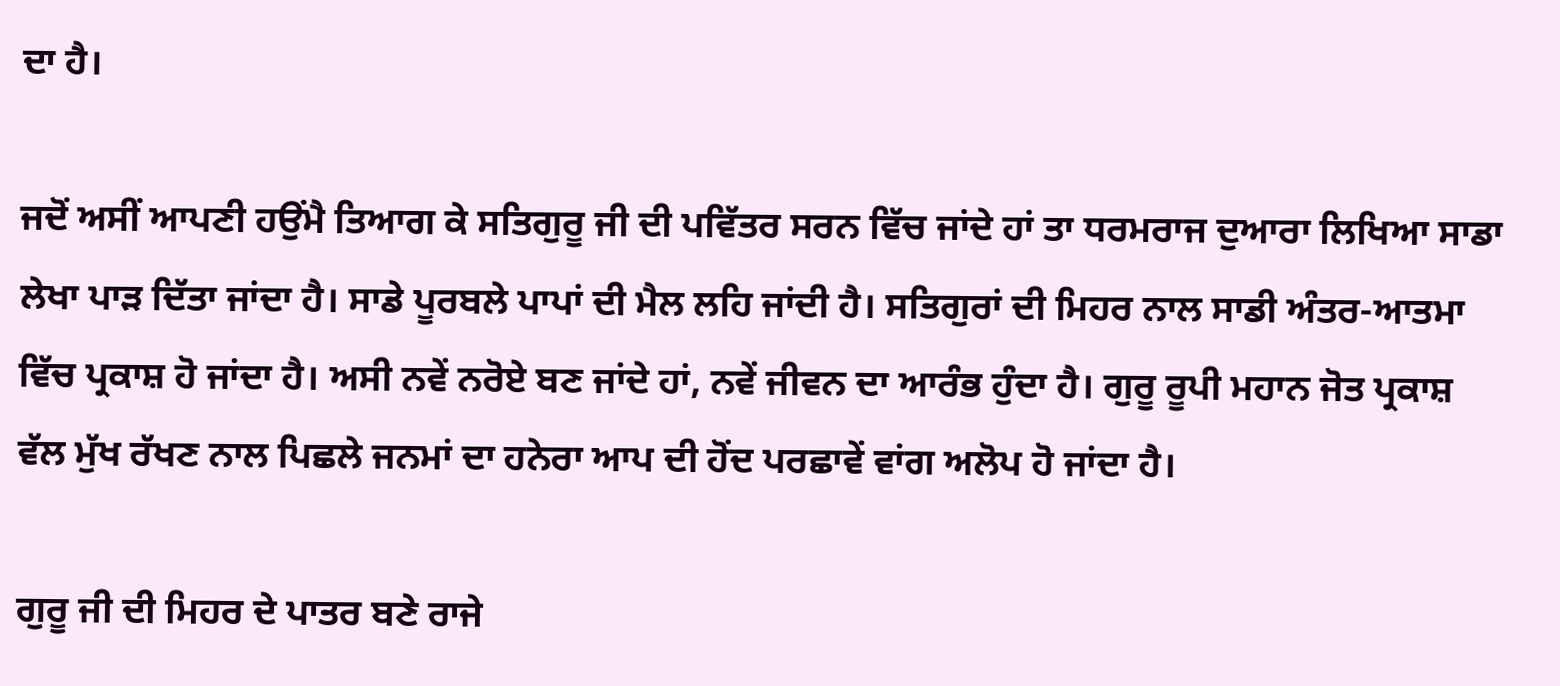ਦਾ ਹੈ।

ਜਦੋਂ ਅਸੀਂ ਆਪਣੀ ਹਉਂਮੈ ਤਿਆਗ ਕੇ ਸਤਿਗੁਰੂ ਜੀ ਦੀ ਪਵਿੱਤਰ ਸਰਨ ਵਿੱਚ ਜਾਂਦੇ ਹਾਂ ਤਾ ਧਰਮਰਾਜ ਦੁਆਰਾ ਲਿਖਿਆ ਸਾਡਾ ਲੇਖਾ ਪਾੜ ਦਿੱਤਾ ਜਾਂਦਾ ਹੈ। ਸਾਡੇ ਪੂਰਬਲੇ ਪਾਪਾਂ ਦੀ ਮੈਲ ਲਹਿ ਜਾਂਦੀ ਹੈ। ਸਤਿਗੁਰਾਂ ਦੀ ਮਿਹਰ ਨਾਲ ਸਾਡੀ ਅੰਤਰ-ਆਤਮਾ ਵਿੱਚ ਪ੍ਰਕਾਸ਼ ਹੋ ਜਾਂਦਾ ਹੈ। ਅਸੀ ਨਵੇਂ ਨਰੋਏ ਬਣ ਜਾਂਦੇ ਹਾਂ, ਨਵੇਂ ਜੀਵਨ ਦਾ ਆਰੰਭ ਹੁੰਦਾ ਹੈ। ਗੁਰੂ ਰੂਪੀ ਮਹਾਨ ਜੋਤ ਪ੍ਰਕਾਸ਼ ਵੱਲ ਮੁੱਖ ਰੱਖਣ ਨਾਲ ਪਿਛਲੇ ਜਨਮਾਂ ਦਾ ਹਨੇਰਾ ਆਪ ਦੀ ਹੋਂਦ ਪਰਛਾਵੇਂ ਵਾਂਗ ਅਲੋਪ ਹੋ ਜਾਂਦਾ ਹੈ।

ਗੁਰੂ ਜੀ ਦੀ ਮਿਹਰ ਦੇ ਪਾਤਰ ਬਣੇ ਰਾਜੇ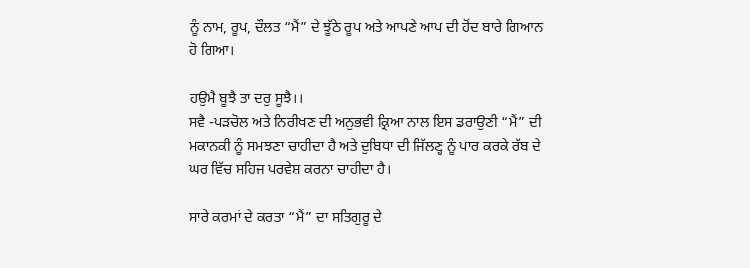ਨੂੰ ਨਾਮ, ਰੂਪ, ਦੌਲਤ “ਮੈਂ” ਦੇ ਝੂੱਠੇ ਰੂਪ ਅਤੇ ਆਪਣੇ ਆਪ ਦੀ ਹੋਂਦ ਬਾਰੇ ਗਿਆਨ ਹੋ ਗਿਆ।

ਹਉਮੈ ਬੂਝੈ ਤਾ ਦਰੁ ਸੂਝੈ।।
ਸਵੈ -ਪੜਚੋਲ ਅਤੇ ਨਿਰੀਖਣ ਦੀ ਅਨੁਭਵੀ ਕ੍ਰਿਆ ਨਾਲ ਇਸ ਡਰਾਉਣੀ “ਮੈਂ” ਦੀ ਮਕਾਨਕੀ ਨੂੰ ਸਮਝਣਾ ਚਾਹੀਦਾ ਹੈ ਅਤੇ ਦੁਬਿਧਾ ਦੀ ਜਿੱਲਣ੍ਹ ਨੂੰ ਪਾਰ ਕਰਕੇ ਰੱਬ ਦੇ ਘਰ ਵਿੱਚ ਸਹਿਜ ਪਰਵੇਸ਼ ਕਰਨਾ ਚਾਹੀਦਾ ਹੈ।

ਸਾਰੇ ਕਰਮਾਂ ਦੇ ਕਰਤਾ “ਮੈਂ” ਦਾ ਸਤਿਗੁਰੂ ਦੇ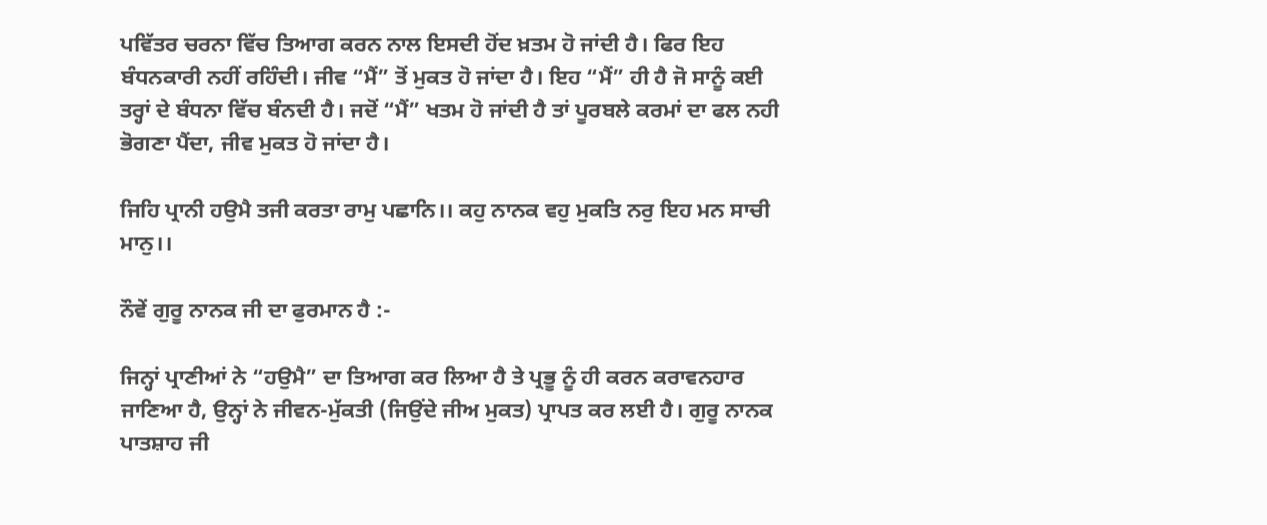ਪਵਿੱਤਰ ਚਰਨਾ ਵਿੱਚ ਤਿਆਗ ਕਰਨ ਨਾਲ ਇਸਦੀ ਹੋਂਦ ਖ਼ਤਮ ਹੋ ਜਾਂਦੀ ਹੈ। ਫਿਰ ਇਹ ਬੰਧਨਕਾਰੀ ਨਹੀਂ ਰਹਿੰਦੀ। ਜੀਵ “ਮੈਂ” ਤੋਂ ਮੁਕਤ ਹੋ ਜਾਂਦਾ ਹੈ। ਇਹ “ਮੈਂ” ਹੀ ਹੈ ਜੋ ਸਾਨੂੰ ਕਈ ਤਰ੍ਹਾਂ ਦੇ ਬੰਧਨਾ ਵਿੱਚ ਬੰਨਦੀ ਹੈ। ਜਦੋਂ “ਮੈਂ” ਖਤਮ ਹੋ ਜਾਂਦੀ ਹੈ ਤਾਂ ਪੂਰਬਲੇ ਕਰਮਾਂ ਦਾ ਫਲ ਨਹੀ ਭੋਗਣਾ ਪੈਂਦਾ, ਜੀਵ ਮੁਕਤ ਹੋ ਜਾਂਦਾ ਹੈ।

ਜਿਹਿ ਪ੍ਰਾਨੀ ਹਉਮੈ ਤਜੀ ਕਰਤਾ ਰਾਮੁ ਪਛਾਨਿ।। ਕਹੁ ਨਾਨਕ ਵਹੁ ਮੁਕਤਿ ਨਰੁ ਇਹ ਮਨ ਸਾਚੀ ਮਾਨੁ।।

ਨੌਵੇਂ ਗੁਰੂ ਨਾਨਕ ਜੀ ਦਾ ਫੁਰਮਾਨ ਹੈ :-

ਜਿਨ੍ਹਾਂ ਪ੍ਰਾਣੀਆਂ ਨੇ “ਹਉਮੈ” ਦਾ ਤਿਆਗ ਕਰ ਲਿਆ ਹੈ ਤੇ ਪ੍ਰਭੂ ਨੂੰ ਹੀ ਕਰਨ ਕਰਾਵਨਹਾਰ ਜਾਣਿਆ ਹੈ, ਉਨ੍ਹਾਂ ਨੇ ਜੀਵਨ-ਮੁੱਕਤੀ (ਜਿਉਂਦੇ ਜੀਅ ਮੁਕਤ) ਪ੍ਰਾਪਤ ਕਰ ਲਈ ਹੈ। ਗੁਰੂ ਨਾਨਕ ਪਾਤਸ਼ਾਹ ਜੀ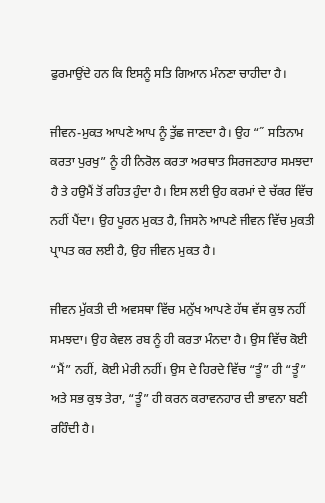ਫੁਰਮਾਉਂਦੇ ਹਨ ਕਿ ਇਸਨੂੰ ਸਤਿ ਗਿਆਨ ਮੰਨਣਾ ਚਾਹੀਦਾ ਹੈ।

ਜੀਵਨ-ਮੁਕਤ ਆਪਣੇ ਆਪ ਨੂੰ ਤੁੱਛ ਜਾਣਦਾ ਹੈ। ਉਹ “˝ ਸਤਿਨਾਮ ਕਰਤਾ ਪੁਰਖੁ” ਨੂੰ ਹੀ ਨਿਰੋਲ ਕਰਤਾ ਅਰਥਾਤ ਸਿਰਜਣਹਾਰ ਸਮਝਦਾ ਹੈ ਤੇ ਹਉਮੈਂ ਤੋਂ ਰਹਿਤ ਹੁੰਦਾ ਹੈ। ਇਸ ਲਈ ਉਹ ਕਰਮਾਂ ਦੇ ਚੱਕਰ ਵਿੱਚ ਨਹੀਂ ਪੈਂਦਾ। ਉਹ ਪੂਰਨ ਮੁਕਤ ਹੈ, ਜਿਸਨੇ ਆਪਣੇ ਜੀਵਨ ਵਿੱਚ ਮੁਕਤੀ ਪ੍ਰਾਪਤ ਕਰ ਲਈ ਹੈ, ਉਹ ਜੀਵਨ ਮੁਕਤ ਹੈ।

ਜੀਵਨ ਮੁੱਕਤੀ ਦੀ ਅਵਸਥਾ ਵਿੱਚ ਮਨੁੱਖ ਆਪਣੇ ਹੱਥ ਵੱਸ ਕੁਝ ਨਹੀਂ ਸਮਝਦਾ। ਉਹ ਕੇਵਲ ਰਬ ਨੂੰ ਹੀ ਕਰਤਾ ਮੰਨਦਾ ਹੈ। ਉਸ ਵਿੱਚ ਕੋਈ “ਮੈਂ” ਨਹੀਂ, ਕੋਈ ਮੇਰੀ ਨਹੀਂ। ਉਸ ਦੇ ਹਿਰਦੇ ਵਿੱਚ “ਤੂੰ” ਹੀ “ਤੂੰ” ਅਤੇ ਸਭ ਕੁਝ ਤੇਰਾ, “ਤੂੰ” ਹੀ ਕਰਨ ਕਰਾਵਨਹਾਰ ਦੀ ਭਾਵਨਾ ਬਣੀ ਰਹਿੰਦੀ ਹੈ।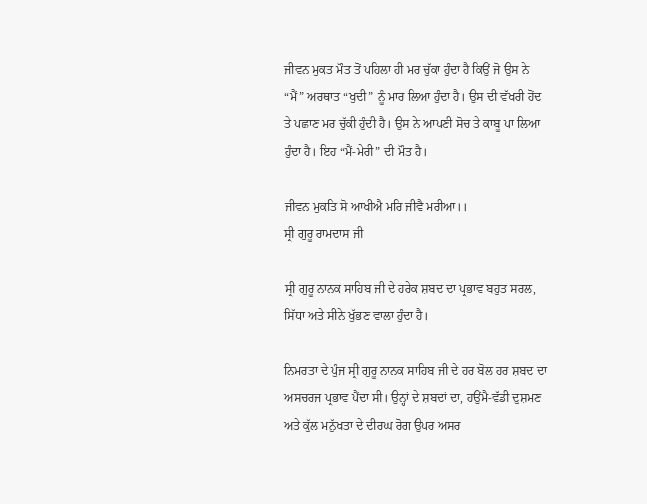ਜੀਵਨ ਮੁਕਤ ਮੌਤ ਤੋਂ ਪਹਿਲਾ ਹੀ ਮਰ ਚੁੱਕਾ ਹੁੰਦਾ ਹੈ ਕਿਉਂ ਜੋ ਉਸ ਨੇ “ਮੈਂ” ਅਰਥਾਤ “ਖੁਦੀ” ਨੂੰ ਮਾਰ ਲਿਆ ਹੁੰਦਾ ਹੈ। ਉਸ ਦੀ ਵੱਖਰੀ ਹੋਂਦ ਤੇ ਪਛਾਣ ਮਰ ਚੁੱਕੀ ਹੁੰਦੀ ਹੈ। ਉਸ ਨੇ ਆਪਣੀ ਸੋਚ ਤੇ ਕਾਬੂ ਪਾ ਲਿਆ ਹੁੰਦਾ ਹੈ। ਇਹ “ਮੈਂ-ਮੇਰੀ” ਦੀ ਮੌਤ ਹੈ।

ਜੀਵਨ ਮੁਕਤਿ ਸੋ ਆਖੀਐ ਮਰਿ ਜੀਵੈ ਮਰੀਆ।।
ਸ੍ਰੀ ਗੁਰੂ ਰਾਮਦਾਸ ਜੀ

ਸ੍ਰੀ ਗੁਰੂ ਨਾਨਕ ਸਾਹਿਬ ਜੀ ਦੇ ਹਰੇਕ ਸ਼ਬਦ ਦਾ ਪ੍ਰਭਾਵ ਬਹੁਤ ਸਰਲ, ਸਿੱਧਾ ਅਤੇ ਸੀਨੇ ਖੁੱਭਣ ਵਾਲਾ ਹੁੰਦਾ ਹੈ।

ਨਿਮਰਤਾ ਦੇ ਪੁੰਜ ਸ੍ਰੀ ਗੁਰੂ ਨਾਨਕ ਸਾਹਿਬ ਜੀ ਦੇ ਹਰ ਬੋਲ ਹਰ ਸ਼ਬਦ ਦਾ ਅਸਚਰਜ ਪ੍ਰਭਾਵ ਪੈਂਦਾ ਸੀ। ਉਨ੍ਹਾਂ ਦੇ ਸ਼ਬਦਾਂ ਦਾ, ਹਉਂਮੈ-ਵੱਡੀ ਦੁਸ਼ਮਣ ਅਤੇ ਕੁੱਲ ਮਨੁੱਖਤਾ ਦੇ ਦੀਰਘ ਰੋਗ ਉਪਰ ਅਸਰ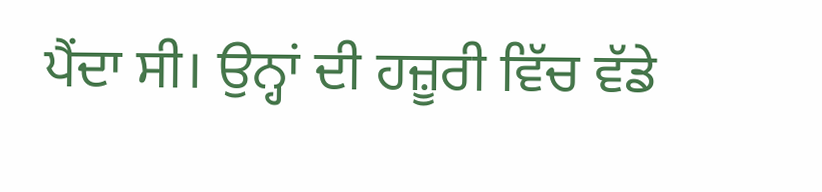ਪੈਂਦਾ ਸੀ। ਉਨ੍ਹਾਂ ਦੀ ਹਜ਼ੂਰੀ ਵਿੱਚ ਵੱਡੇ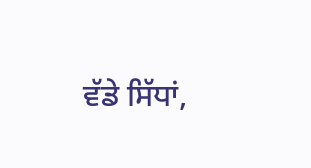ਵੱਡੇ ਸਿੱਧਾਂ,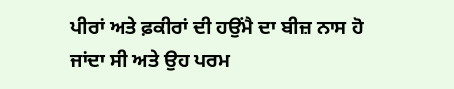ਪੀਰਾਂ ਅਤੇ ਫ਼ਕੀਰਾਂ ਦੀ ਹਉਂਮੈ ਦਾ ਬੀਜ਼ ਨਾਸ ਹੋ ਜਾਂਦਾ ਸੀ ਅਤੇ ਉਹ ਪਰਮ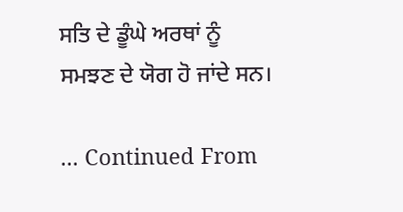ਸਤਿ ਦੇ ਡੂੰਘੇ ਅਰਥਾਂ ਨੂੰ ਸਮਝਣ ਦੇ ਯੋਗ ਹੋ ਜਾਂਦੇ ਸਨ।

... Continued From